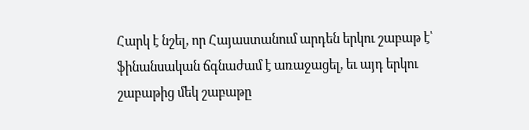Հարկ է նշել, որ Հայաստանում արդեն երկու շաբաթ է՝ ֆինանսական ճգնաժամ է առաջացել, եւ այդ երկու շաբաթից մեկ շաբաթը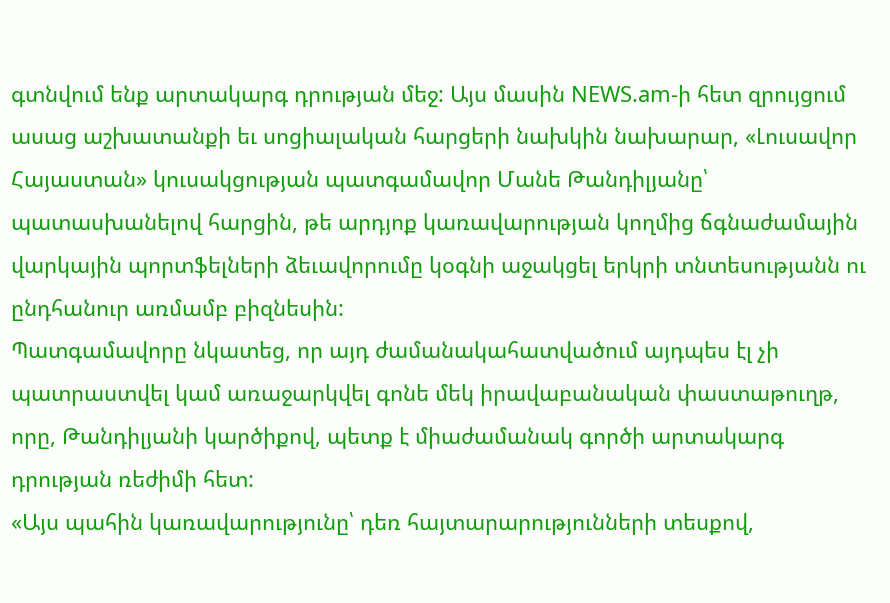գտնվում ենք արտակարգ դրության մեջ: Այս մասին NEWS.am-ի հետ զրույցում ասաց աշխատանքի եւ սոցիալական հարցերի նախկին նախարար, «Լուսավոր Հայաստան» կուսակցության պատգամավոր Մանե Թանդիլյանը՝ պատասխանելով հարցին, թե արդյոք կառավարության կողմից ճգնաժամային վարկային պորտֆելների ձեւավորումը կօգնի աջակցել երկրի տնտեսությանն ու ընդհանուր առմամբ բիզնեսին:
Պատգամավորը նկատեց, որ այդ ժամանակահատվածում այդպես էլ չի պատրաստվել կամ առաջարկվել գոնե մեկ իրավաբանական փաստաթուղթ, որը, Թանդիլյանի կարծիքով, պետք է միաժամանակ գործի արտակարգ դրության ռեժիմի հետ:
«Այս պահին կառավարությունը՝ դեռ հայտարարությունների տեսքով,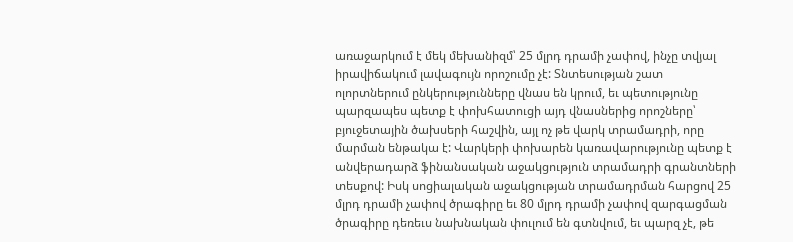առաջարկում է մեկ մեխանիզմ՝ 25 մլրդ դրամի չափով, ինչը տվյալ իրավիճակում լավագույն որոշումը չէ: Տնտեսության շատ ոլորտներում ընկերությունները վնաս են կրում, եւ պետությունը պարզապես պետք է փոխհատուցի այդ վնասներից որոշները՝ բյուջետային ծախսերի հաշվին, այլ ոչ թե վարկ տրամադրի, որը մարման ենթակա է: Վարկերի փոխարեն կառավարությունը պետք է անվերադարձ ֆինանսական աջակցություն տրամադրի գրանտների տեսքով: Իսկ սոցիալական աջակցության տրամադրման հարցով 25 մլրդ դրամի չափով ծրագիրը եւ 80 մլրդ դրամի չափով զարգացման ծրագիրը դեռեւս նախնական փուլում են գտնվում, եւ պարզ չէ, թե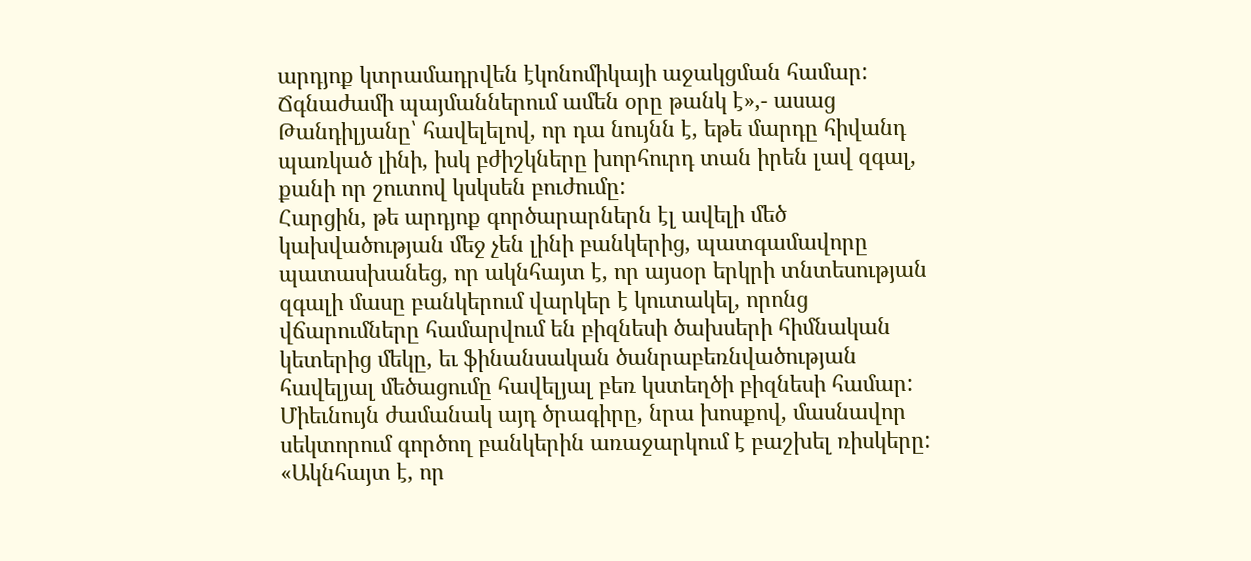արդյոք կտրամադրվեն էկոնոմիկայի աջակցման համար: Ճգնաժամի պայմաններում ամեն օրը թանկ է»,- ասաց Թանդիլյանը՝ հավելելով, որ դա նույնն է, եթե մարդը հիվանդ պառկած լինի, իսկ բժիշկները խորհուրդ տան իրեն լավ զգալ, քանի որ շուտով կսկսեն բուժումը:
Հարցին, թե արդյոք գործարարներն էլ ավելի մեծ կախվածության մեջ չեն լինի բանկերից, պատգամավորը պատասխանեց, որ ակնհայտ է, որ այսօր երկրի տնտեսության զգալի մասը բանկերում վարկեր է կուտակել, որոնց վճարումները համարվում են բիզնեսի ծախսերի հիմնական կետերից մեկը, եւ ֆինանսական ծանրաբեռնվածության հավելյալ մեծացումը հավելյալ բեռ կստեղծի բիզնեսի համար:
Միեւնույն ժամանակ այդ ծրագիրը, նրա խոսքով, մասնավոր սեկտորում գործող բանկերին առաջարկում է բաշխել ռիսկերը:
«Ակնհայտ է, որ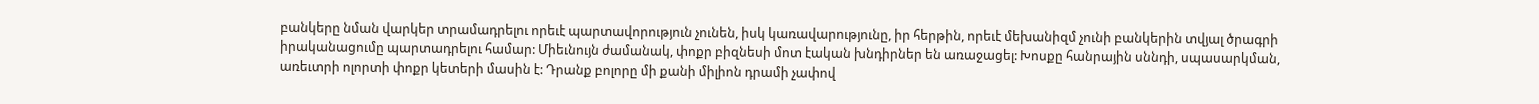բանկերը նման վարկեր տրամադրելու որեւէ պարտավորություն չունեն, իսկ կառավարությունը, իր հերթին, որեւէ մեխանիզմ չունի բանկերին տվյալ ծրագրի իրականացումը պարտադրելու համար: Միեւնույն ժամանակ, փոքր բիզնեսի մոտ էական խնդիրներ են առաջացել: Խոսքը հանրային սննդի, սպասարկման, առեւտրի ոլորտի փոքր կետերի մասին է: Դրանք բոլորը մի քանի միլիոն դրամի չափով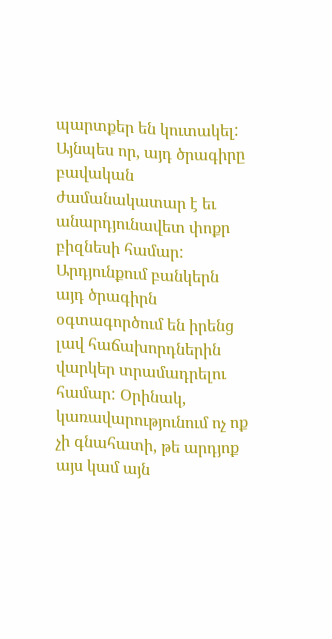պարտքեր են կուտակել: Այնպես որ, այդ ծրագիրը բավական ժամանակատար է եւ անարդյունավետ փոքր բիզնեսի համար: Արդյունքում բանկերն այդ ծրագիրն օգտագործում են իրենց լավ հաճախորդներին վարկեր տրամադրելու համար: Օրինակ, կառավարությունում ոչ ոք չի գնահատի, թե արդյոք այս կամ այն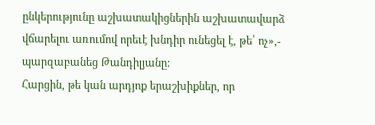ընկերությունը աշխատակիցներին աշխատավարձ վճարելու առումով որեւէ խնդիր ունեցել է, թե՝ ոչ»,- պարզաբանեց Թանդիլյանը:
Հարցին, թե կան արդյոք երաշխիքներ, որ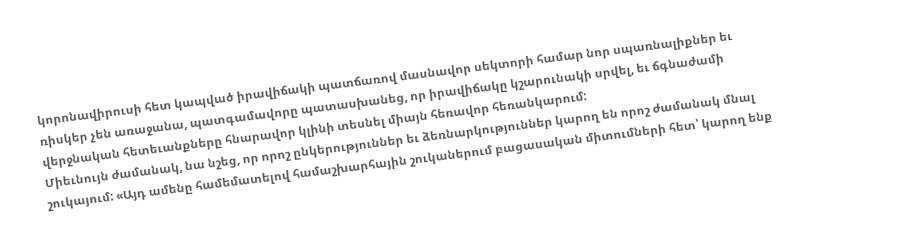կորոնավիրուսի հետ կապված իրավիճակի պատճառով մասնավոր սեկտորի համար նոր սպառնալիքներ եւ ռիսկեր չեն առաջանա, պատգամավորը պատասխանեց, որ իրավիճակը կշարունակի սրվել, եւ ճգնաժամի վերջնական հետեւանքները հնարավոր կլինի տեսնել միայն հեռավոր հեռանկարում:
Միեւնույն ժամանակ, նա նշեց, որ որոշ ընկերություններ եւ ձեռնարկություններ կարող են որոշ ժամանակ մնալ շուկայում: «Այդ ամենը համեմատելով համաշխարհային շուկաներում բացասական միտումների հետ՝ կարող ենք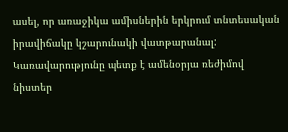ասել, որ առաջիկա ամիսներին երկրում տնտեսական իրավիճակը կշարունակի վատթարանալ: Կառավարությունը պետք է ամենօրյա ռեժիմով նիստեր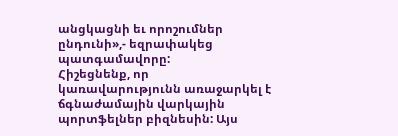անցկացնի եւ որոշումներ ընդունի»,- եզրափակեց պատգամավորը:
Հիշեցնենք, որ կառավարությունն առաջարկել է ճգնաժամային վարկային պորտֆելներ բիզնեսին: Այս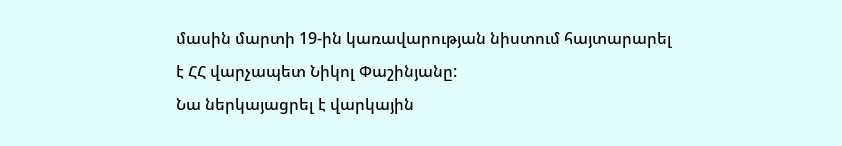մասին մարտի 19-ին կառավարության նիստում հայտարարել է ՀՀ վարչապետ Նիկոլ Փաշինյանը:
Նա ներկայացրել է վարկային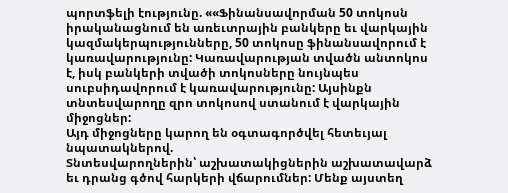պորտֆելի էությունը. ««Ֆինանսավորման 50 տոկոսն իրականացնում են առեւտրային բանկերը եւ վարկային կազմակերպությունները, 50 տոկոսը ֆինանսավորում է կառավարությունը: Կառավարության տվածն անտոկոս է, իսկ բանկերի տվածի տոկոսները նույնպես սուբսիդավորում է կառավարությունը: Այսինքն տնտեսվարողը զրո տոկոսով ստանում է վարկային միջոցներ:
Այդ միջոցները կարող են օգտագործվել հետեւյալ նպատակներով.
Տնտեսվարողներին՝ աշխատակիցներին աշխատավարձ եւ դրանց գծով հարկերի վճարումներ: Մենք այստեղ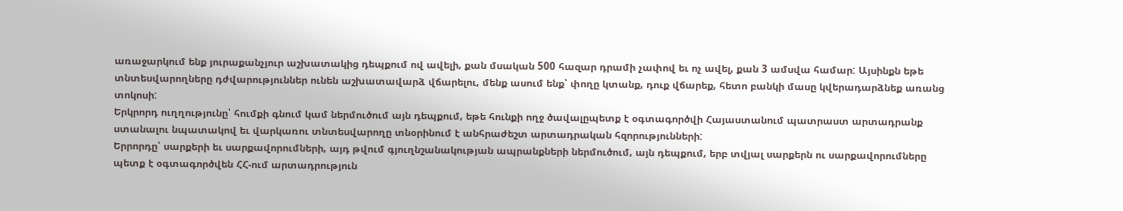առաջարկում ենք յուրաքանչյուր աշխատակից դեպքում ով ավելի, քան մսական 500 հազար դրամի չափով եւ ոչ ավել, քան 3 ամսվա համար: Այսինքն եթե տնտեսվարողները դժվարություններ ունեն աշխատավարձ վճարելու, մենք ասում ենք՝ փողը կտանք, դուք վճարեք, հետո բանկի մասը կվերադարձնեք առանց տոկոսի:
Երկրորդ ուղղությունը՝ հումքի գնում կամ ներմուծում այն դեպքում, եթե հունքի ողջ ծավալըպետք է օգտագործվի Հայաստանում պատրաստ արտադրանք ստանալու նպատակով եւ վարկառու տնտեսվարողը տնօրինում է անհրաժեշտ արտադրական հզորությունների:
Երրորդը՝ սարքերի եւ սարքավորումների, այդ թվում գյուղնշանակության ապրանքների ներմուծում, այն դեպքում, երբ տվյալ սարքերն ու սարքավորումները պետք է օգտագործվեն ՀՀ-ում արտադրություն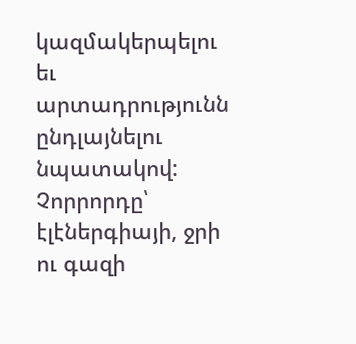կազմակերպելու եւ արտադրությունն ընդլայնելու նպատակով:
Չորրորդը՝ էլէներգիայի, ջրի ու գազի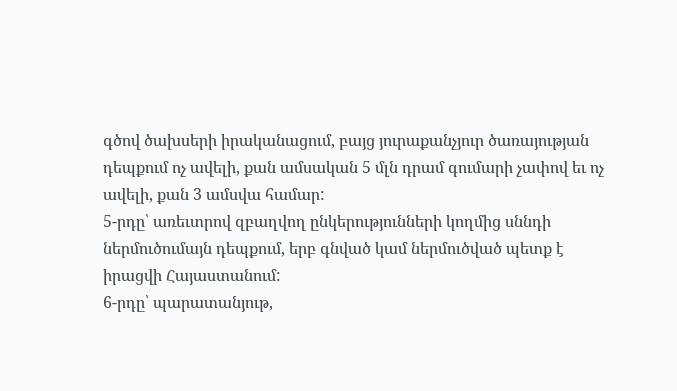գծով ծախսերի իրականացում, բայց յուրաքանչյուր ծառայության դեպքում ոչ ավելի, քան ամսական 5 մլն դրամ գումարի չափով եւ ոչ ավելի, քան 3 ամսվա համար:
5-րդը՝ առեւտրով զբաղվող ընկերությունների կողմից սննդի ներմուծումայն դեպքում, երբ գնված կամ ներմուծված պետք է իրացվի Հայաստանում:
6-րդը՝ պարատանյութ,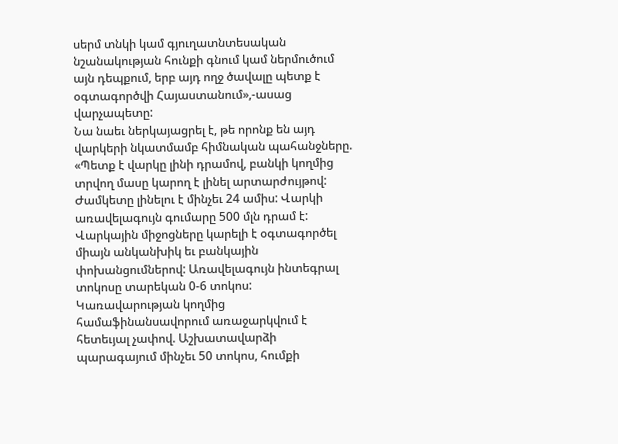սերմ տնկի կամ գյուղատնտեսական նշանակության հունքի գնում կամ ներմուծում այն դեպքում, երբ այդ ողջ ծավալը պետք է օգտագործվի Հայաստանում»,-ասաց վարչապետը:
Նա նաեւ ներկայացրել է, թե որոնք են այդ վարկերի նկատմամբ հիմնական պահանջները. «Պետք է վարկը լինի դրամով, բանկի կողմից տրվող մասը կարող է լինել արտարժույթով: Ժամկետը լինելու է մինչեւ 24 ամիս: Վարկի առավելագույն գումարը 500 մլն դրամ է: Վարկային միջոցները կարելի է օգտագործել միայն անկանխիկ եւ բանկային փոխանցումներով: Առավելագույն ինտեգրալ տոկոսը տարեկան 0-6 տոկոս:
Կառավարության կողմից համաֆինանսավորում առաջարկվում է հետեւյալ չափով. Աշխատավարձի պարագայում մինչեւ 50 տոկոս, հումքի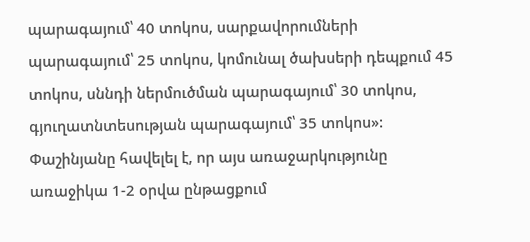պարագայում՝ 40 տոկոս, սարքավորումների պարագայում՝ 25 տոկոս, կոմունալ ծախսերի դեպքում 45 տոկոս, սննդի ներմուծման պարագայում՝ 30 տոկոս, գյուղատնտեսության պարագայում՝ 35 տոկոս»:
Փաշինյանը հավելել է, որ այս առաջարկությունը առաջիկա 1-2 օրվա ընթացքում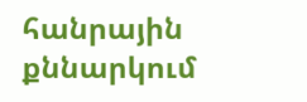հանրային քննարկում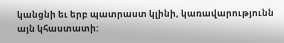կանցնի եւ երբ պատրաստ կլինի, կառավարությունն այն կհաստատի: